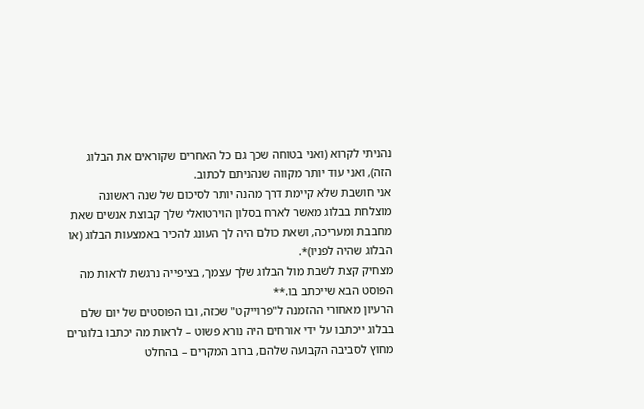נהניתי לקרוא (ואני בטוחה שכך גם כל האחרים שקוראים את הבלוג הזה), ואני עוד יותר מקווה שנהניתם לכתוב.
אני חושבת שלא קיימת דרך מהנה יותר לסיכום של שנה ראשונה מוצלחת בבלוג מאשר לארח בסלון הוירטואלי שלך קבוצת אנשים שאת מחבבת ומעריכה, ושאת כולם היה לך העונג להכיר באמצעות הבלוג (או הבלוג שהיה לפניו)*.
מצחיק קצת לשבת מול הבלוג שלך עצמך, בציפייה נרגשת לראות מה הפוסט הבא שייכתב בו.**
הרעיון מאחורי ההזמנה ל"פרוייקט" שכזה, ובו הפוסטים של יום שלם בבלוג ייכתבו על ידי אורחים היה נורא פשוט – לראות מה יכתבו בלוגרים מחוץ לסביבה הקבועה שלהם, ברוב המקרים – בהחלט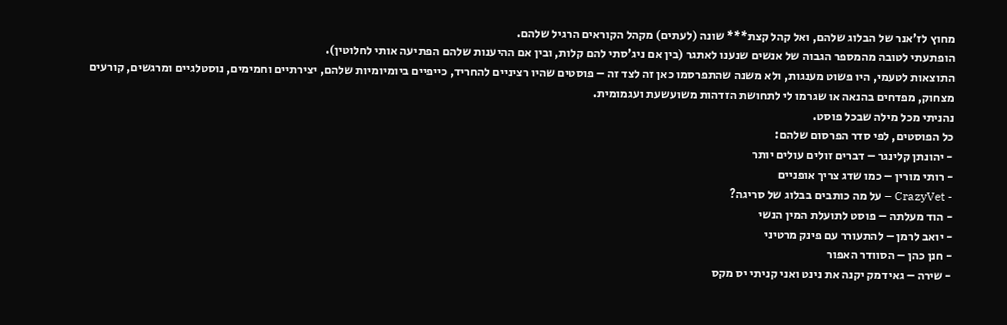מחוץ לז'אנר של הבלוג שלהם, ואל קהל קצת*** שונה (לעתים) מקהל הקוראים הרגיל שלהם.
הופתעתי לטובה מהמספר הגבוה של אנשים שנענו לאתגר (בין אם ניג'סתי להם קלות, ובין אם ההיענות שלהם הפתיעה אותי לחלוטין).
התוצאות לטעמי, היו פשוט מענגות, ולא משנה שהתפרסמו כאן זה לצד זה – פוסטים שהיו רציניים להחריד, כייפיים ביומיומיות שלהם, יצירתיים וחמימים, נוסטלגיים ומרגשים, קורעים מצחוק, מפדחים בהנאה או שגרמו לי לתחושת הזדהות משועשעת ועגמומית.
נהניתי מכל מילה שבכל פוסט.
כל הפוסטים, לפי סדר הפרסום שלהם:
- יהונתן קלינגר – דברים זולים עולים יותר
- רותי מורין – כמו שדג צריך אופניים
- CrazyVet – על מה כותבים בבלוג של סריגה?
- הוד מעלתה – פוסט לתועלת המין הנשי
- יואב לרמן – להתעורר עם פינק מרטיני
- חנן כהן – הסוודר האפור
- שירה – גאידמק יקנה את נינט ואני קניתי יס מקס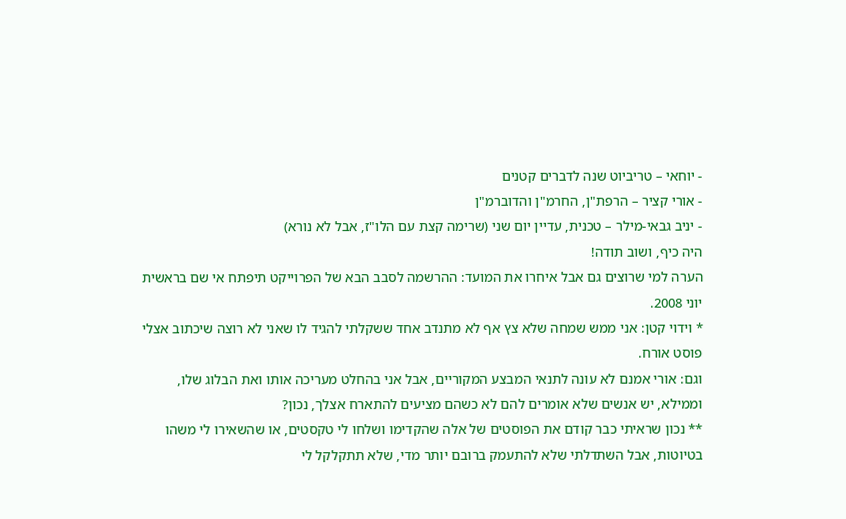- יוחאי – טריביוט שנה לדברים קטנים
- אורי קציר – הרפת"ן, החרמ"ן והדוברמ"ן
- יניב גבאי-מילר – טכנית, עדיין יום שני (שרימה קצת עם הלו"ז, אבל לא נורא)
היה כיף, ושוב תודה!
הערה למי שרוצים גם אבל איחרו את המועד: ההרשמה לסבב הבא של הפרוייקט תיפתח אי שם בראשית יוני 2008.
* וידוי קטן: אני ממש שמחה שלא צץ אף לא מתנדב אחד ששקלתי להגיד לו שאני לא רוצה שיכתוב אצלי פוסט אורח.
וגם: אורי אמנם לא עונה לתנאי המבצע המקוריים, אבל אני בהחלט מעריכה אותו ואת הבלוג שלו, וממילא, יש אנשים שלא אומרים להם לא כשהם מציעים להתארח אצלך, נכון?
** נכון שראיתי כבר קודם את הפוסטים של אלה שהקדימו ושלחו לי טקסטים, או שהשאירו לי משהו בטיוטות, אבל השתדלתי שלא להתעמק ברובם יותר מדי, שלא תתקלקל לי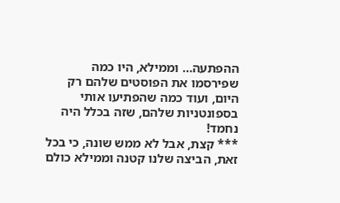ההפתעה… וממילא, היו כמה שפירסמו את הפוסטים שלהם רק היום, ועוד כמה שהפתיעו אותי בספונטניות שלהם, שזה בכלל היה נחמד!
*** קצת, אבל לא ממש שונה, כי בכל זאת, הביצה שלנו קטנה וממילא כולם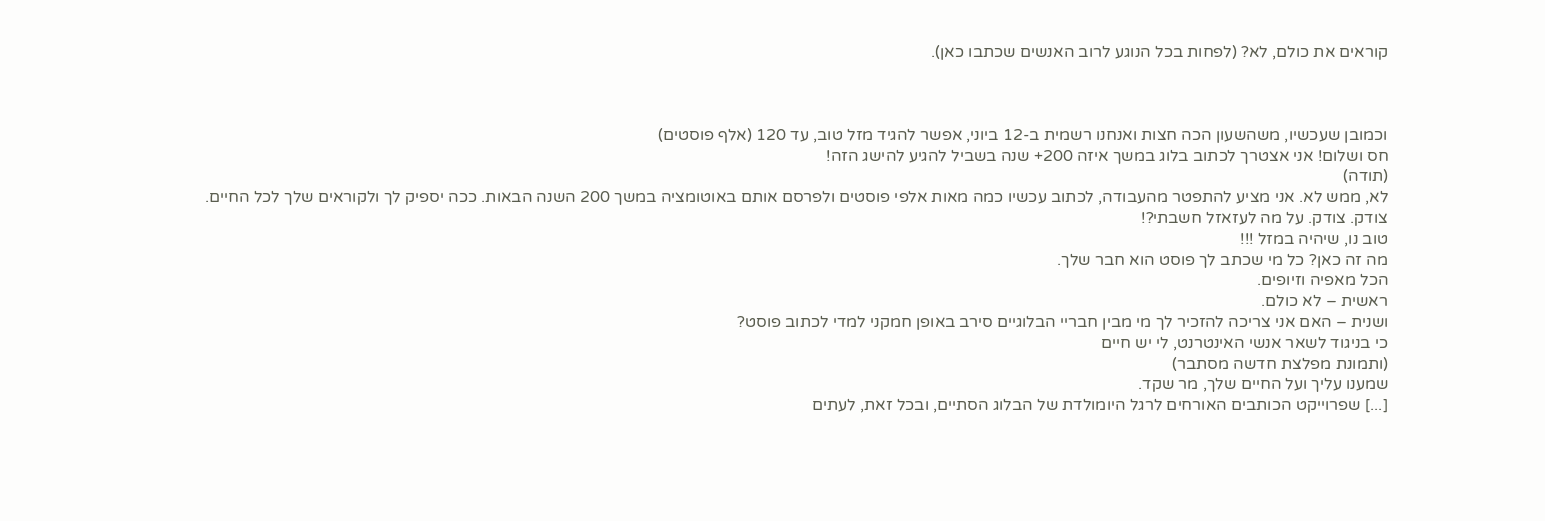קוראים את כולם, לא? (לפחות בכל הנוגע לרוב האנשים שכתבו כאן).



וכמובן שעכשיו, משהשעון הכה חצות ואנחנו רשמית ב-12 ביוני, אפשר להגיד מזל טוב, עד 120 (אלף פוסטים)
חס ושלום! אני אצטרך לכתוב בלוג במשך איזה 200+ שנה בשביל להגיע להישג הזה!
(תודה)
לא, ממש לא. אני מציע להתפטר מהעבודה, לכתוב עכשיו כמה מאות אלפי פוסטים ולפרסם אותם באוטומציה במשך 200 השנה הבאות. ככה יספיק לך ולקוראים שלך לכל החיים.
צודק. צודק. על מה לעזאזל חשבתי?!
טוב נו, שיהיה במזל !!!
מה זה כאן? כל מי שכתב לך פוסט הוא חבר שלך.
הכל מאפיה וזיופים.
ראשית – לא כולם.
ושנית – האם אני צריכה להזכיר לך מי מבין חבריי הבלוגיים סירב באופן חמקני למדי לכתוב פוסט?
כי בניגוד לשאר אנשי האינטרנט, לי יש חיים
(ותמונת מפלצת חדשה מסתבר)
שמענו עליך ועל החיים שלך, מר שקד.
[...] שפרוייקט הכותבים האורחים לרגל היומולדת של הבלוג הסתיים, ובכל זאת, לעתים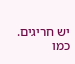יש חריגים. כמו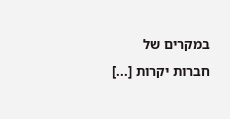במקרים של חברות יקרות [...]